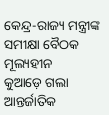କେନ୍ଦ୍ର-ରାଜ୍ୟ ମନ୍ତ୍ରୀଙ୍କ ସମୀକ୍ଷା ବୈଠକ ମୂଲ୍ୟହୀନ
କୁଆଡ଼େ ଗଲା ଆନ୍ତର୍ଜାତିକ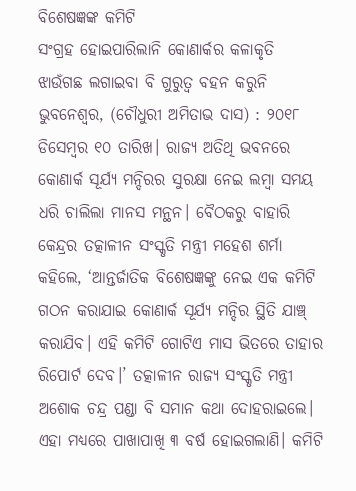ବିଶେଷଜ୍ଞଙ୍କ କମିଟି
ସଂଗ୍ରହ ହୋଇପାରିଲାନି କୋଣାର୍କର କଳାକୃତି
ଝାଉଁଗଛ ଲଗାଇବା ବି ଗୁରୁତ୍ବ ବହନ କରୁନି
ଭୁବନେଶ୍ବର, (ଚୌଧୁରୀ ଅମିତାଭ ଦାସ) : ୨୦୧୮ ଡିସେମ୍ବର ୧୦ ତାରିଖ। ରାଜ୍ୟ ଅତିଥି ଭବନରେ କୋଣାର୍କ ସୂର୍ଯ୍ୟ ମନ୍ଦିରର ସୁରକ୍ଷା ନେଇ ଲମ୍ବା ସମୟ ଧରି ଚାଲିଲା ମାନସ ମନ୍ଥନ। ବୈଠକରୁ ବାହାରି କେନ୍ଦ୍ରର ତତ୍କାଳୀନ ସଂସ୍କୃତି ମନ୍ତ୍ରୀ ମହେଶ ଶର୍ମା କହିଲେ, ‘ଆନ୍ତର୍ଜାତିକ ବିଶେଷଜ୍ଞଙ୍କୁ ନେଇ ଏକ କମିଟି ଗଠନ କରାଯାଇ କୋଣାର୍କ ସୂର୍ଯ୍ୟ ମନ୍ଦିର ସ୍ଥିତି ଯାଞ୍ଚ୍ କରାଯିବ। ଏହି କମିଟି ଗୋଟିଏ ମାସ ଭିତରେ ତାହାର ରିପୋର୍ଟ ଦେବ।’ ତତ୍କାଳୀନ ରାଜ୍ୟ ସଂସ୍କୃତି ମନ୍ତ୍ରୀ ଅଶୋକ ଚନ୍ଦ୍ର ପଣ୍ଡା ବି ସମାନ କଥା ଦୋହରାଇଲେ।
ଏହା ମଧ୍ୟରେ ପାଖାପାଖି ୩ ବର୍ଷ ହୋଇଗଲାଣି। କମିଟି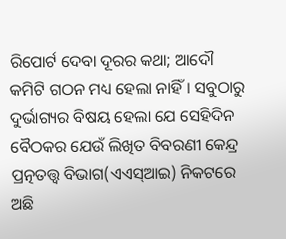ରିପୋର୍ଟ ଦେବା ଦୂରର କଥା; ଆଦୌ କମିଟି ଗଠନ ମଧ୍ୟ ହେଲା ନାହିଁ। ସବୁଠାରୁ ଦୁର୍ଭାଗ୍ୟର ବିଷୟ ହେଲା ଯେ ସେହିଦିନ ବୈଠକର ଯେଉଁ ଲିଖିତ ବିବରଣୀ କେନ୍ଦ୍ର ପ୍ରତ୍ନତତ୍ତ୍ବ ବିଭାଗ(ଏଏସ୍ଆଇ) ନିକଟରେ ଅଛି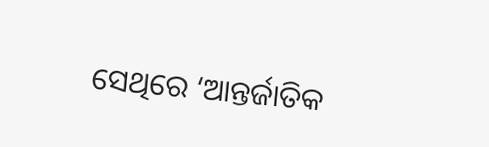ସେଥିରେ ‘ଆନ୍ତର୍ଜାତିକ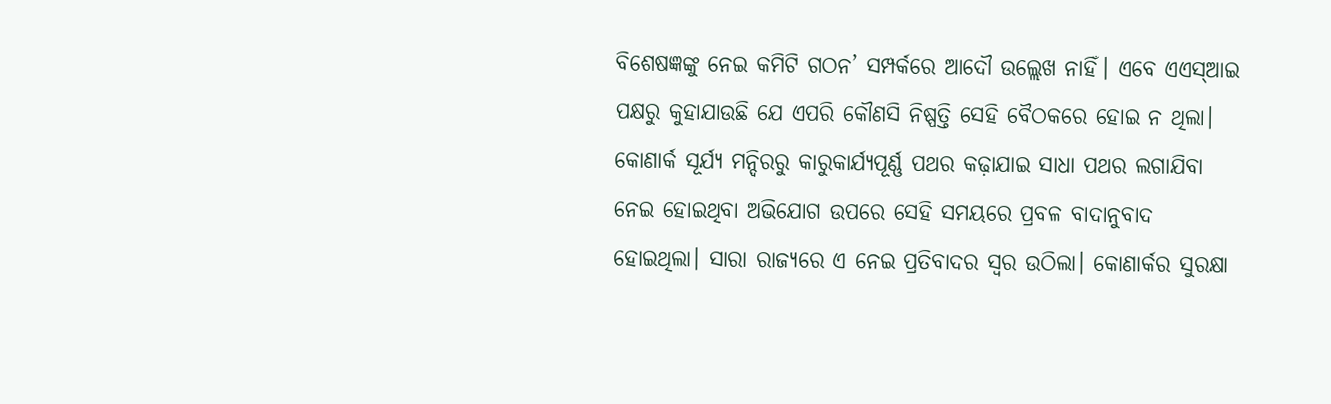ବିଶେଷଜ୍ଞଙ୍କୁ ନେଇ କମିଟି ଗଠନ’ ସମ୍ପର୍କରେ ଆଦୌ ଉଲ୍ଲେଖ ନାହିଁ। ଏବେ ଏଏସ୍ଆଇ ପକ୍ଷରୁ କୁହାଯାଉଛି ଯେ ଏପରି କୌଣସି ନିଷ୍ପତ୍ତି ସେହି ବୈଠକରେ ହୋଇ ନ ଥିଲା।
କୋଣାର୍କ ସୂର୍ଯ୍ୟ ମନ୍ଦିରରୁ କାରୁକାର୍ଯ୍ୟପୂର୍ଣ୍ଣ ପଥର କଢ଼ାଯାଇ ସାଧା ପଥର ଲଗାଯିବା ନେଇ ହୋଇଥିବା ଅଭିଯୋଗ ଉପରେ ସେହି ସମୟରେ ପ୍ରବଳ ବାଦାନୁବାଦ ହୋଇଥିଲା। ସାରା ରାଜ୍ୟରେ ଏ ନେଇ ପ୍ରତିବାଦର ସ୍ବର ଉଠିଲା। କୋଣାର୍କର ସୁରକ୍ଷା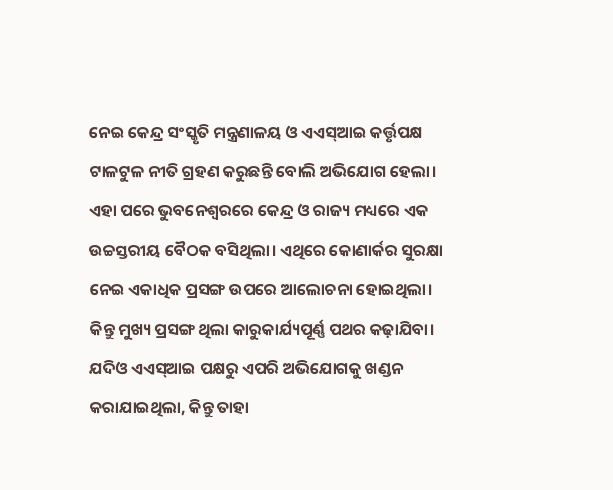ନେଇ କେନ୍ଦ୍ର ସଂସ୍କୃତି ମନ୍ତ୍ରଣାଳୟ ଓ ଏଏସ୍ଆଇ କର୍ତ୍ତୃପକ୍ଷ ଟାଳଟୁଳ ନୀତି ଗ୍ରହଣ କରୁଛନ୍ତି ବୋଲି ଅଭିଯୋଗ ହେଲା। ଏହା ପରେ ଭୁବନେଶ୍ବରରେ କେନ୍ଦ୍ର ଓ ରାଜ୍ୟ ମଧ୍ୟରେ ଏକ ଉଚ୍ଚସ୍ତରୀୟ ବୈଠକ ବସିଥିଲା। ଏଥିରେ କୋଣାର୍କର ସୁରକ୍ଷା ନେଇ ଏକାଧିକ ପ୍ରସଙ୍ଗ ଉପରେ ଆଲୋଚନା ହୋଇଥିଲା। କିନ୍ତୁ ମୁଖ୍ୟ ପ୍ରସଙ୍ଗ ଥିଲା କାରୁକାର୍ଯ୍ୟପୂର୍ଣ୍ଣ ପଥର କଢ଼ାଯିବା। ଯଦିଓ ଏଏସ୍ଆଇ ପକ୍ଷରୁ ଏପରି ଅଭିଯୋଗକୁ ଖଣ୍ଡନ କରାଯାଇଥିଲା, କିନ୍ତୁ ତାହା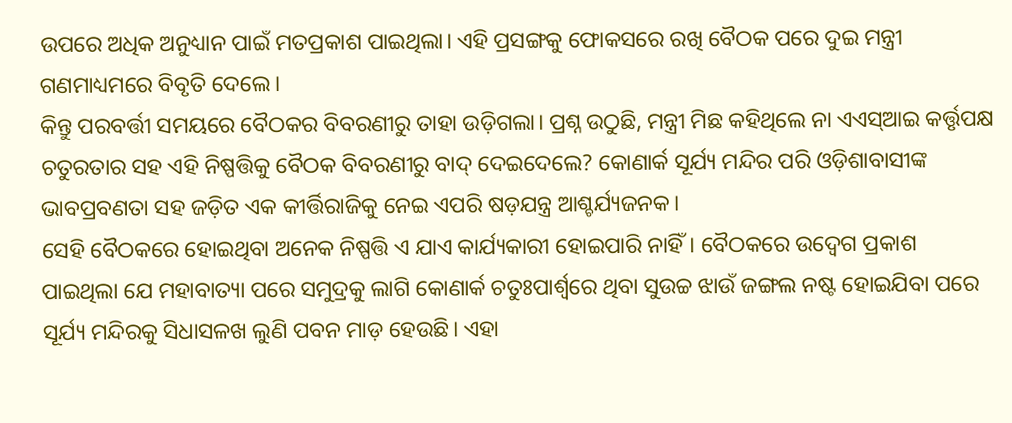ଉପରେ ଅଧିକ ଅନୁଧ୍ୟାନ ପାଇଁ ମତପ୍ରକାଶ ପାଇଥିଲା। ଏହି ପ୍ରସଙ୍ଗକୁ ଫୋକସରେ ରଖି ବୈଠକ ପରେ ଦୁଇ ମନ୍ତ୍ରୀ ଗଣମାଧ୍ୟମରେ ବିବୃତି ଦେଲେ।
କିନ୍ତୁ ପରବର୍ତ୍ତୀ ସମୟରେ ବୈଠକର ବିବରଣୀରୁ ତାହା ଉଡ଼ିଗଲା। ପ୍ରଶ୍ନ ଉଠୁଛି, ମନ୍ତ୍ରୀ ମିଛ କହିଥିଲେ ନା ଏଏସ୍ଆଇ କର୍ତ୍ତୃପକ୍ଷ ଚତୁରତାର ସହ ଏହି ନିଷ୍ପତ୍ତିକୁ ବୈଠକ ବିବରଣୀରୁ ବାଦ୍ ଦେଇଦେଲେ? କୋଣାର୍କ ସୂର୍ଯ୍ୟ ମନ୍ଦିର ପରି ଓଡ଼ିଶାବାସୀଙ୍କ ଭାବପ୍ରବଣତା ସହ ଜଡ଼ିତ ଏକ କୀର୍ତ୍ତିରାଜିକୁ ନେଇ ଏପରି ଷଡ଼ଯନ୍ତ୍ର ଆଶ୍ଚର୍ଯ୍ୟଜନକ।
ସେହି ବୈଠକରେ ହୋଇଥିବା ଅନେକ ନିଷ୍ପତ୍ତି ଏ ଯାଏ କାର୍ଯ୍ୟକାରୀ ହୋଇପାରି ନାହିଁ। ବୈଠକରେ ଉଦ୍ବେଗ ପ୍ରକାଶ ପାଇଥିଲା ଯେ ମହାବାତ୍ୟା ପରେ ସମୁଦ୍ରକୁ ଲାଗି କୋଣାର୍କ ଚତୁଃପାର୍ଶ୍ବରେ ଥିବା ସୁଉଚ୍ଚ ଝାଉଁ ଜଙ୍ଗଲ ନଷ୍ଟ ହୋଇଯିବା ପରେ ସୂର୍ଯ୍ୟ ମନ୍ଦିରକୁ ସିଧାସଳଖ ଲୁଣି ପବନ ମାଡ଼ ହେଉଛି। ଏହା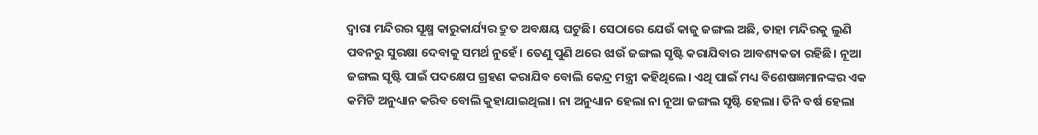ଦ୍ବାରା ମନ୍ଦିରର ସୂକ୍ଷ୍ମ କାରୁକାର୍ଯ୍ୟର ଦ୍ରୁତ ଅବକ୍ଷୟ ଘଟୁଛି। ସେଠାରେ ଯେଉଁ କାଜୁ ଜଙ୍ଗଲ ଅଛି, ତାହା ମନ୍ଦିରକୁ ଲୁଣି ପବନରୁ ସୁରକ୍ଷା ଦେବାକୁ ସମର୍ଥ ନୁହେଁ। ତେଣୁ ପୁଣି ଥରେ ଝାଉଁ ଜଙ୍ଗଲ ସୃଷ୍ଟି କରାଯିବାର ଆବଶ୍ୟକତା ରହିଛି। ନୂଆ ଜଙ୍ଗଲ ସୃଷ୍ଟି ପାଇଁ ପଦକ୍ଷେପ ଗ୍ରହଣ କରାଯିବ ବୋଲି କେନ୍ଦ୍ର ମନ୍ତ୍ରୀ କହିଥିଲେ। ଏଥି ପାଇଁ ମଧ୍ୟ ବିଶେଷଜ୍ଞମାନଙ୍କର ଏକ କମିଟି ଅନୁଧ୍ୟାନ କରିବ ବୋଲି କୁହାଯାଇଥିଲା। ନା ଅନୁଧ୍ୟାନ ହେଲା ନା ନୂଆ ଜଙ୍ଗଲ ସୃଷ୍ଟି ହେଲା। ତିନି ବର୍ଷ ହେଲା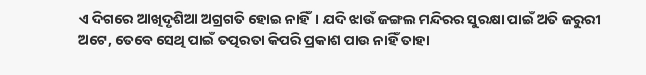ଏ ଦିଗରେ ଆଖିଦୃଶିଆ ଅଗ୍ରଗତି ହୋଇ ନାହିଁ। ଯଦି ଝାଉଁ ଜଙ୍ଗଲ ମନ୍ଦିରର ସୁରକ୍ଷା ପାଇଁ ଅତି ଜରୁରୀ ଅଟେ, ତେବେ ସେଥି ପାଇଁ ତତ୍ପରତା କିପରି ପ୍ରକାଶ ପାଉ ନାହିଁ ତାହା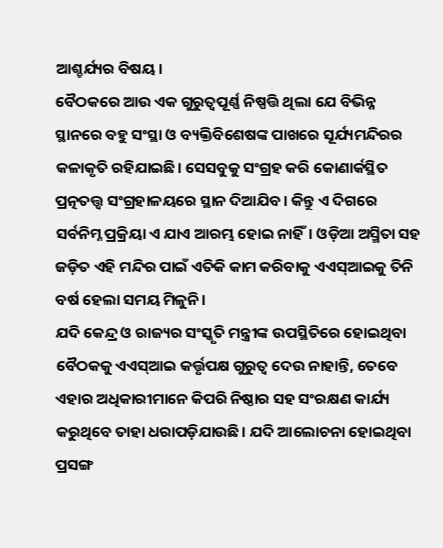ଆଶ୍ଚର୍ଯ୍ୟର ବିଷୟ।
ବୈଠକରେ ଆଉ ଏକ ଗୁରୁତ୍ବପୂର୍ଣ୍ଣ ନିଷ୍ପତ୍ତି ଥିଲା ଯେ ବିଭିନ୍ନ ସ୍ଥାନରେ ବହୁ ସଂସ୍ଥା ଓ ବ୍ୟକ୍ତିବିଶେଷଙ୍କ ପାଖରେ ସୂର୍ଯ୍ୟମନ୍ଦିରର କଳାକୃତି ରହିଯାଇଛି। ସେସବୁକୁ ସଂଗ୍ରହ କରି କୋଣାର୍କସ୍ଥିତ ପ୍ରତ୍ନତତ୍ତ୍ବ ସଂଗ୍ରହାଳୟରେ ସ୍ଥାନ ଦିଆଯିବ। କିନ୍ତୁ ଏ ଦିଗରେ ସର୍ବନିମ୍ନ ପ୍ରକ୍ରିୟା ଏ ଯାଏ ଆରମ୍ଭ ହୋଇ ନାହିଁ। ଓଡ଼ିଆ ଅସ୍ମିତା ସହ ଜଡ଼ିତ ଏହି ମନ୍ଦିର ପାଇଁ ଏତିକି କାମ କରିବାକୁ ଏଏସ୍ଆଇକୁ ତିନି ବର୍ଷ ହେଲା ସମୟ ମିଳୁନି।
ଯଦି କେନ୍ଦ୍ର ଓ ରାଜ୍ୟର ସଂସ୍କୃତି ମନ୍ତ୍ରୀଙ୍କ ଉପସ୍ଥିତିରେ ହୋଇଥିବା ବୈଠକକୁ ଏଏସ୍ଆଇ କର୍ତ୍ତୃପକ୍ଷ ଗୁରୁତ୍ବ ଦେଉ ନାହାନ୍ତି, ତେବେ ଏହାର ଅଧିକାରୀମାନେ କିପରି ନିଷ୍ଠାର ସହ ସଂରକ୍ଷଣ କାର୍ଯ୍ୟ କରୁଥିବେ ତାହା ଧରାପଡ଼ିଯାଉଛି। ଯଦି ଆଲୋଚନା ହୋଇଥିବା ପ୍ରସଙ୍ଗ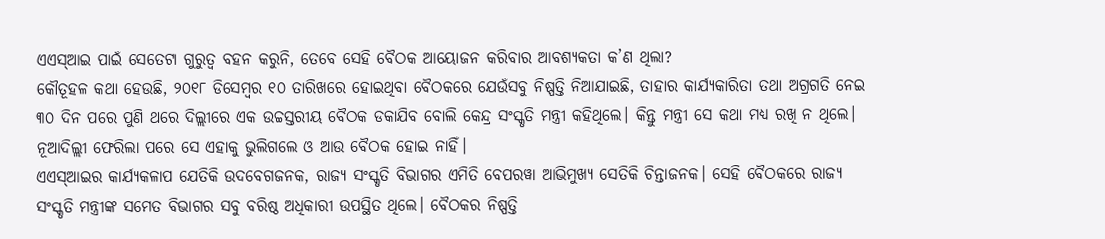ଏଏସ୍ଆଇ ପାଇଁ ସେତେଟା ଗୁରୁତ୍ବ ବହନ କରୁନି, ତେବେ ସେହି ବୈଠକ ଆୟୋଜନ କରିବାର ଆବଶ୍ୟକତା କ’ଣ ଥିଲା?
କୌତୂହଳ କଥା ହେଉଛି, ୨୦୧୮ ଡିସେମ୍ବର ୧୦ ତାରିଖରେ ହୋଇଥିବା ବୈଠକରେ ଯେଉଁସବୁ ନିଷ୍ପତ୍ତି ନିଆଯାଇଛି, ତାହାର କାର୍ଯ୍ୟକାରିତା ତଥା ଅଗ୍ରଗତି ନେଇ ୩୦ ଦିନ ପରେ ପୁଣି ଥରେ ଦିଲ୍ଲୀରେ ଏକ ଉଚ୍ଚସ୍ତରୀୟ ବୈଠକ ଡକାଯିବ ବୋଲି କେନ୍ଦ୍ର ସଂସ୍କୃତି ମନ୍ତ୍ରୀ କହିଥିଲେ। କିନ୍ତୁ ମନ୍ତ୍ରୀ ସେ କଥା ମଧ୍ୟ ରଖି ନ ଥିଲେ। ନୂଆଦିଲ୍ଲୀ ଫେରିଲା ପରେ ସେ ଏହାକୁ ଭୁଲିଗଲେ ଓ ଆଉ ବୈଠକ ହୋଇ ନାହିଁ।
ଏଏସ୍ଆଇର କାର୍ଯ୍ୟକଳାପ ଯେତିକି ଉଦବେଗଜନକ, ରାଜ୍ୟ ସଂସ୍କୃତି ବିଭାଗର ଏମିତି ବେପରୱା ଆଭିମୁଖ୍ୟ ସେତିକି ଚିନ୍ତାଜନକ। ସେହି ବୈଠକରେ ରାଜ୍ୟ ସଂସ୍କୃତି ମନ୍ତ୍ରୀଙ୍କ ସମେତ ବିଭାଗର ସବୁ ବରିଷ୍ଠ ଅଧିକାରୀ ଉପସ୍ଥିତ ଥିଲେ। ବୈଠକର ନିଷ୍ପତ୍ତି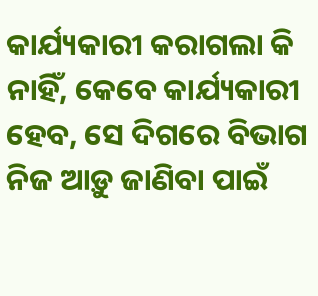କାର୍ଯ୍ୟକାରୀ କରାଗଲା କି ନାହିଁ, କେବେ କାର୍ଯ୍ୟକାରୀ ହେବ, ସେ ଦିଗରେ ବିଭାଗ ନିଜ ଆଡ଼ୁ ଜାଣିବା ପାଇଁ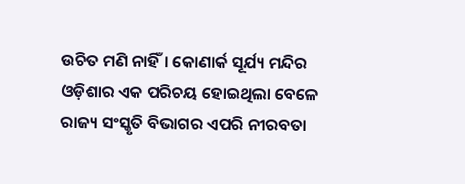ଉଚିତ ମଣି ନାହିଁ। କୋଣାର୍କ ସୂର୍ଯ୍ୟ ମନ୍ଦିର ଓଡ଼ିଶାର ଏକ ପରିଚୟ ହୋଇଥିଲା ବେଳେ ରାଜ୍ୟ ସଂସ୍କୃତି ବିଭାଗର ଏପରି ନୀରବତା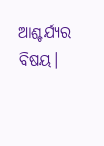ଆଶ୍ଚର୍ଯ୍ୟର ବିଷୟ।